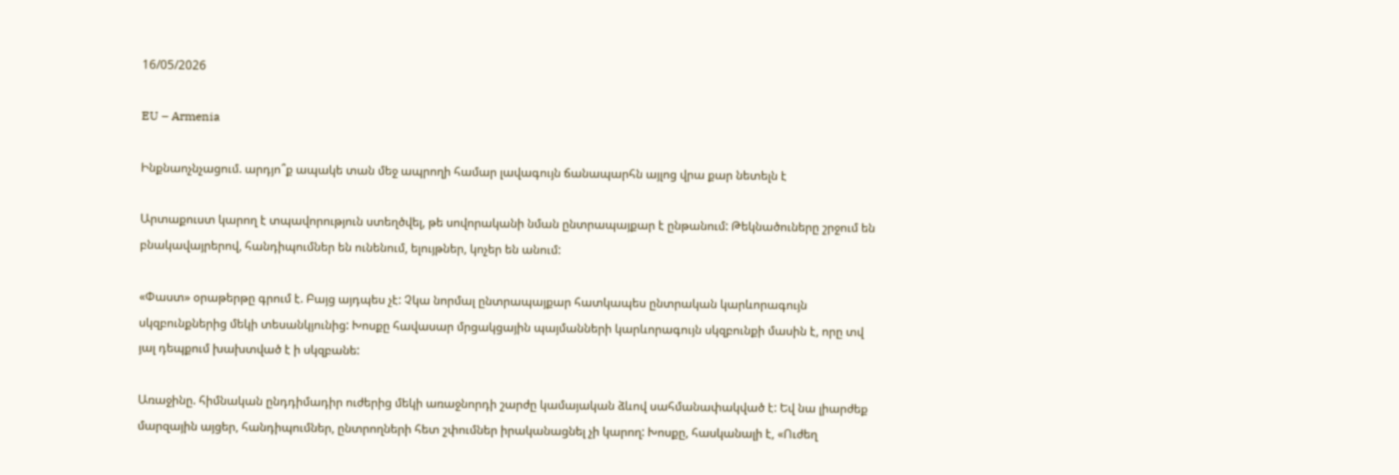16/05/2026

EU – Armenia

Ինքնաոչնչացում. արդյո՞ք ապակե տան մեջ ապրողի համար լավագույն ճանապարհն այլոց վրա քար նետելն է

Արտաքուստ կարող է տպավորություն ստեղծվել, թե սովորականի նման ընտրապայքար է ընթանում: Թեկնածուները շրջում են բնակավայրերով, հանդիպումներ են ունենում, ելույթներ, կոչեր են անում:

«Փաստ» օրաթերթը գրում է. Բայց այդպես չէ: Չկա նորմալ ընտրապայքար հատկապես ընտրական կարևորագույն սկզբունքներից մեկի տեսանկյունից: Խոսքը հավասար մրցակցային պայմանների կարևորագույն սկզբունքի մասին է, որը տվ յալ դեպքում խախտված է ի սկզբանե:

Առաջինը. հիմնական ընդդիմադիր ուժերից մեկի առաջնորդի շարժը կամայական ձևով սահմանափակված է: Եվ նա լիարժեք մարզային այցեր, հանդիպումներ, ընտրողների հետ շփումներ իրականացնել չի կարող: Խոսքը, հասկանալի է, «Ուժեղ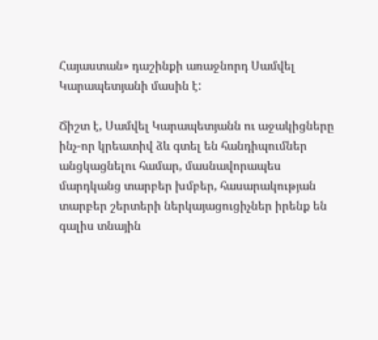Հայաստան» դաշինքի առաջնորդ Սամվել Կարապետյանի մասին է:

Ճիշտ է, Սամվել Կարապետյանն ու աջակիցները ինչ-որ կրեատիվ ձև գտել են հանդիպումներ անցկացնելու համար, մասնավորապես մարդկանց տարբեր խմբեր, հասարակության տարբեր շերտերի ներկայացուցիչներ իրենք են գալիս տնային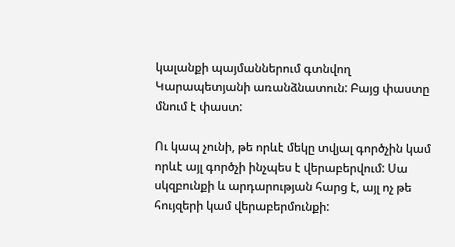կալանքի պայմաններում գտնվող Կարապետյանի առանձնատուն: Բայց փաստը մնում է փաստ:

Ու կապ չունի, թե որևէ մեկը տվյալ գործչին կամ որևէ այլ գործչի ինչպես է վերաբերվում: Սա սկզբունքի և արդարության հարց է, այլ ոչ թե հույզերի կամ վերաբերմունքի: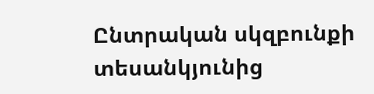Ընտրական սկզբունքի տեսանկյունից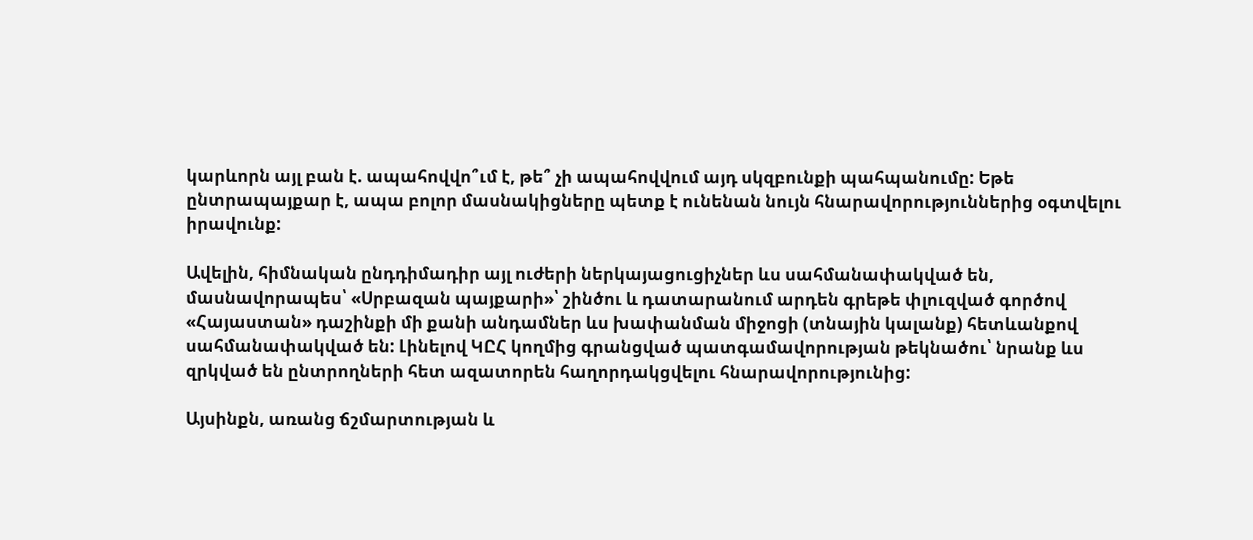կարևորն այլ բան է. ապահովվո՞ւմ է, թե՞ չի ապահովվում այդ սկզբունքի պահպանումը: Եթե ընտրապայքար է, ապա բոլոր մասնակիցները պետք է ունենան նույն հնարավորություններից օգտվելու իրավունք:

Ավելին, հիմնական ընդդիմադիր այլ ուժերի ներկայացուցիչներ ևս սահմանափակված են, մասնավորապես՝ «Սրբազան պայքարի»՝ շինծու և դատարանում արդեն գրեթե փլուզված գործով «Հայաստան» դաշինքի մի քանի անդամներ ևս խափանման միջոցի (տնային կալանք) հետևանքով սահմանափակված են: Լինելով ԿԸՀ կողմից գրանցված պատգամավորության թեկնածու՝ նրանք ևս զրկված են ընտրողների հետ ազատորեն հաղորդակցվելու հնարավորությունից:

Այսինքն, առանց ճշմարտության և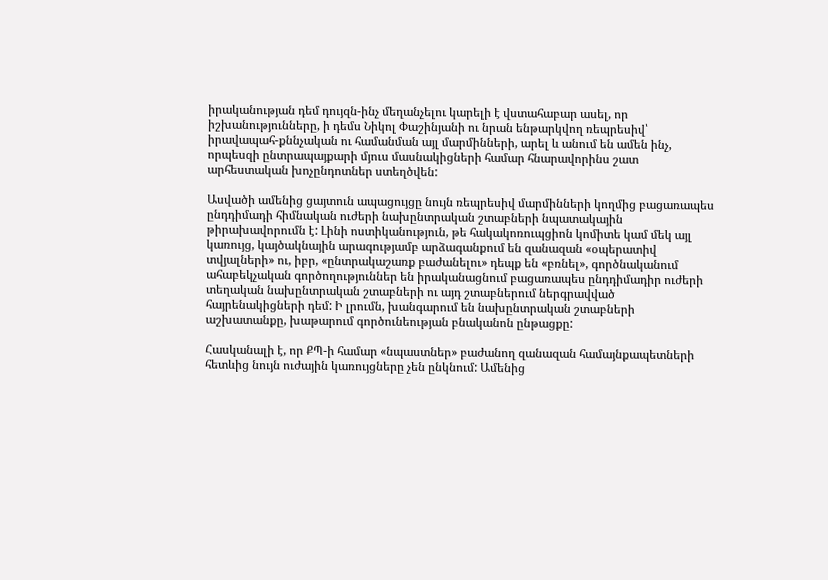իրականության դեմ դույզն-ինչ մեղանչելու կարելի է վստահաբար ասել, որ իշխանությունները, ի դեմս Նիկոլ Փաշինյանի ու նրան ենթարկվող ռեպրեսիվ՝ իրավապահ-քննչական ու համանման այլ մարմինների, արել և անում են ամեն ինչ, որպեսզի ընտրապայքարի մյուս մասնակիցների համար հնարավորինս շատ արհեստական խոչընդոտներ ստեղծվեն:

Ասվածի ամենից ցայտուն ապացույցը նույն ռեպրեսիվ մարմինների կողմից բացառապես ընդդիմադի հիմնական ուժերի նախընտրական շտաբների նպատակային թիրախավորումն է: Լինի ոստիկանություն, թե հակակոռուպցիոն կոմիտե կամ մեկ այլ կառույց, կայծակնային արագությամբ արձագանքում են զանազան «օպերատիվ տվյալների» ու, իբր, «ընտրակաշառք բաժանելու» դեպք են «բռնել», գործնականում ահաբեկչական գործողություններ են իրականացնում բացառապես ընդդիմադիր ուժերի տեղական նախընտրական շտաբների ու այդ շտաբներում ներգրավված հայրենակիցների դեմ: Ի լրումն, խանգարում են նախընտրական շտաբների աշխատանքը, խաթարում գործունեության բնականոն ընթացքը:

Հասկանալի է, որ ՔՊ-ի համար «նպաստներ» բաժանող զանազան համայնքապետների հետևից նույն ուժային կառույցները չեն ընկնում: Ամենից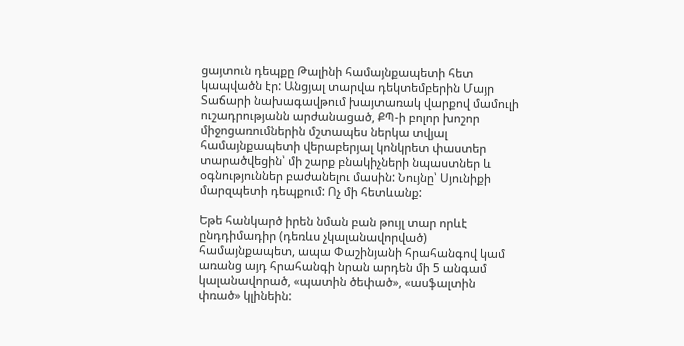ցայտուն դեպքը Թալինի համայնքապետի հետ կապվածն էր: Անցյալ տարվա դեկտեմբերին Մայր Տաճարի նախագավթում խայտառակ վարքով մամուլի ուշադրությանն արժանացած, ՔՊ-ի բոլոր խոշոր միջոցառումներին մշտապես ներկա տվյալ համայնքապետի վերաբերյալ կոնկրետ փաստեր տարածվեցին՝ մի շարք բնակիչների նպաստներ և օգնություններ բաժանելու մասին: Նույնը՝ Սյունիքի մարզպետի դեպքում: Ոչ մի հետևանք:

Եթե հանկարծ իրեն նման բան թույլ տար որևէ ընդդիմադիր (դեռևս չկալանավորված) համայնքապետ, ապա Փաշինյանի հրահանգով կամ առանց այդ հրահանգի նրան արդեն մի 5 անգամ կալանավորած, «պատին ծեփած», «ասֆալտին փռած» կլինեին: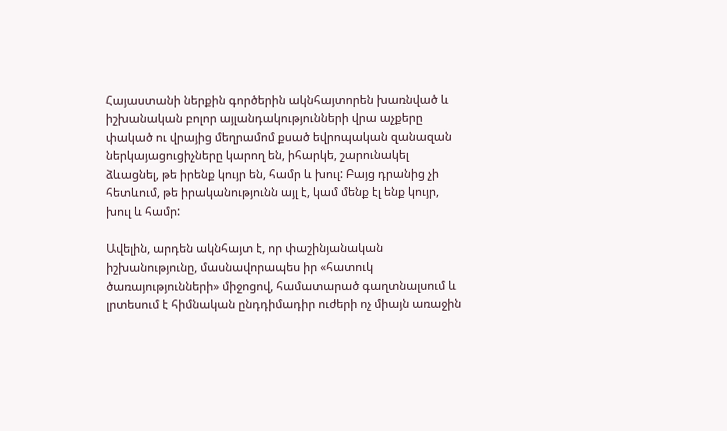Հայաստանի ներքին գործերին ակնհայտորեն խառնված և իշխանական բոլոր այլանդակությունների վրա աչքերը փակած ու վրայից մեղրամոմ քսած եվրոպական զանազան ներկայացուցիչները կարող են, իհարկե, շարունակել ձևացնել, թե իրենք կույր են, համր և խուլ: Բայց դրանից չի հետևում, թե իրականությունն այլ է, կամ մենք էլ ենք կույր, խուլ և համր:

Ավելին, արդեն ակնհայտ է, որ փաշինյանական իշխանությունը, մասնավորապես իր «հատուկ ծառայությունների» միջոցով, համատարած գաղտնալսում և լրտեսում է հիմնական ընդդիմադիր ուժերի ոչ միայն առաջին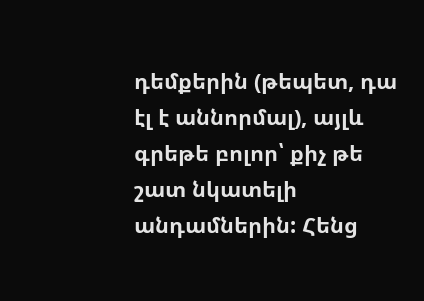դեմքերին (թեպետ, դա էլ է աննորմալ), այլև գրեթե բոլոր՝ քիչ թե շատ նկատելի անդամներին: Հենց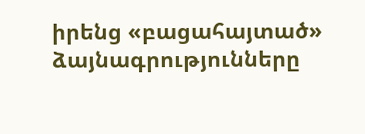իրենց «բացահայտած» ձայնագրությունները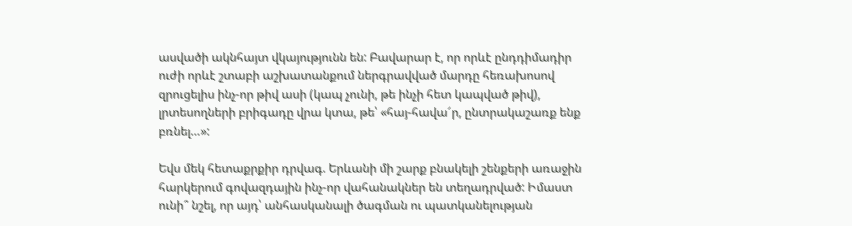ասվածի ակնհայտ վկայությունն են: Բավարար է, որ որևէ ընդդիմադիր ուժի որևէ շտաբի աշխատանքում ներգրավված մարդը հեռախոսով զրուցելիս ինչ-որ թիվ ասի (կապ չունի, թե ինչի հետ կապված թիվ), լրտեսողների բրիգադը վրա կտա, թե՝ «հայ-հավա՜ր, ընտրակաշառք ենք բռնել…»:

Եվս մեկ հետաքրքիր դրվագ. Երևանի մի շարք բնակելի շենքերի առաջին հարկերում գովազդային ինչ-որ վահանակներ են տեղադրված: Իմաստ ունի՞ նշել, որ այդ՝ անհասկանալի ծագման ու պատկանելության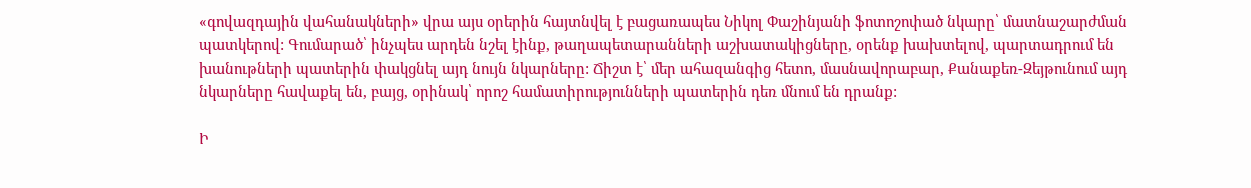«գովազդային վահանակների» վրա այս օրերին հայտնվել է բացառապես Նիկոլ Փաշինյանի ֆոտոշոփած նկարը՝ մատնաշարժման պատկերով: Գումարած՝ ինչպես արդեն նշել էինք, թաղապետարանների աշխատակիցները, օրենք խախտելով, պարտադրում են խանութների պատերին փակցնել այդ նույն նկարները: Ճիշտ է՝ մեր ահազանգից հետո, մասնավորաբար, Քանաքեռ-Զեյթունում այդ նկարները հավաքել են, բայց, օրինակ՝ որոշ համատիրությունների պատերին դեռ մնում են դրանք:

Ի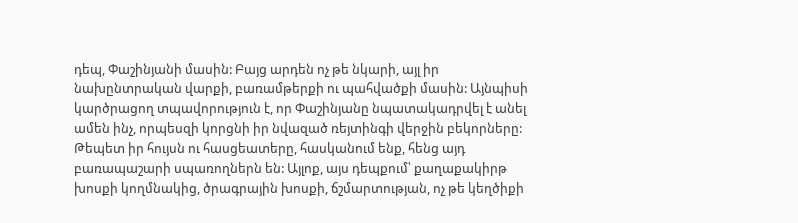դեպ, Փաշինյանի մասին: Բայց արդեն ոչ թե նկարի, այլ իր նախընտրական վարքի, բառամթերքի ու պահվածքի մասին: Այնպիսի կարծրացող տպավորություն է, որ Փաշինյանը նպատակադրվել է անել ամեն ինչ, որպեսզի կորցնի իր նվազած ռեյտինգի վերջին բեկորները: Թեպետ իր հույսն ու հասցեատերը, հասկանում ենք, հենց այդ բառապաշարի սպառողներն են: Այլոք, այս դեպքում՝ քաղաքակիրթ խոսքի կողմնակից, ծրագրային խոսքի, ճշմարտության, ոչ թե կեղծիքի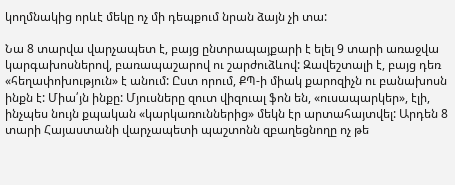կողմնակից որևէ մեկը ոչ մի դեպքում նրան ձայն չի տա:

Նա 8 տարվա վարչապետ է, բայց ընտրապայքարի է ելել 9 տարի առաջվա կարգախոսներով, բառապաշարով ու շարժուձևով: Զավեշտալի է, բայց դեռ «հեղափոխություն» է անում: Ըստ որում, ՔՊ-ի միակ քարոզիչն ու բանախոսն ինքն է: Միա՛յն ինքը: Մյուսները զուտ վիզուալ ֆոն են, «ուսապարկեր», էլի, ինչպես նույն քպական «կարկառուններից» մեկն էր արտահայտվել: Արդեն 8 տարի Հայաստանի վարչապետի պաշտոնն զբաղեցնողը ոչ թե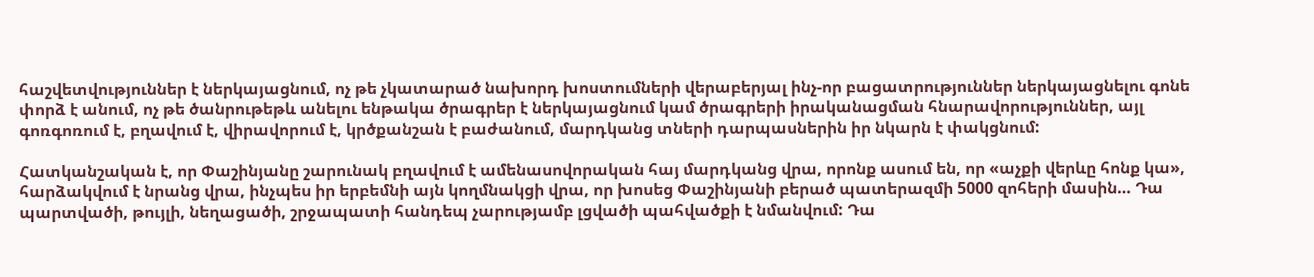հաշվետվություններ է ներկայացնում, ոչ թե չկատարած նախորդ խոստումների վերաբերյալ ինչ-որ բացատրություններ ներկայացնելու գոնե փորձ է անում, ոչ թե ծանրութեթև անելու ենթակա ծրագրեր է ներկայացնում կամ ծրագրերի իրականացման հնարավորություններ, այլ գոռգոռում է, բղավում է, վիրավորում է, կրծքանշան է բաժանում, մարդկանց տների դարպասներին իր նկարն է փակցնում:

Հատկանշական է, որ Փաշինյանը շարունակ բղավում է ամենասովորական հայ մարդկանց վրա, որոնք ասում են, որ «աչքի վերևը հոնք կա», հարձակվում է նրանց վրա, ինչպես իր երբեմնի այն կողմնակցի վրա, որ խոսեց Փաշինյանի բերած պատերազմի 5000 զոհերի մասին… Դա պարտվածի, թույլի, նեղացածի, շրջապատի հանդեպ չարությամբ լցվածի պահվածքի է նմանվում: Դա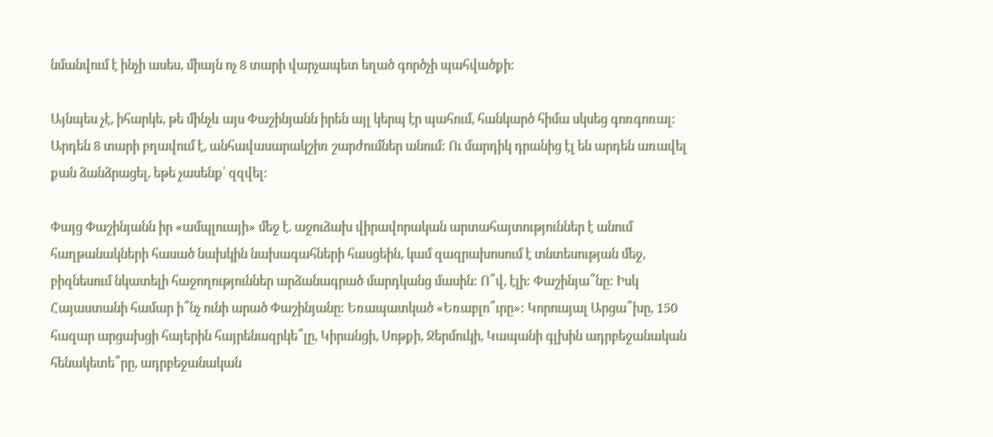նմանվում է ինչի ասես, միայն ոչ 8 տարի վարչապետ եղած գործչի պահվածքի:

Այնպես չէ, իհարկե, թե մինչև այս Փաշինյանն իրեն այլ կերպ էր պահում, հանկարծ հիմա սկսեց գոռգոռալ: Արդեն 8 տարի բղավում է, անհավասարակշիռ շարժումներ անում: Ու մարդիկ դրանից էլ են արդեն առավել քան ձանձրացել, եթե չասենք՝ զզվել:

Փայց Փաշինյանն իր «ամպլուայի» մեջ է. աջուձախ վիրավորական արտահայտություններ է անում հաղթանակների հասած նախկին նախագահների հասցեին, կամ զազրախոսում է տնտեսության մեջ, բիզնեսում նկատելի հաջողություններ արձանագրած մարդկանց մասին: Ո՞վ, էլի: Փաշինյա՞նը: Իսկ Հայաստանի համար ի՞նչ ունի արած Փաշինյանը: Եռապատկած «Եռաբլո՞ւրը»: Կորուսյալ Արցա՞խը, 150 հազար արցախցի հայերին հայրենազրկե՞լը, Կիրանցի, Սոթքի, Ջերմուկի, Կապանի գլխին ադրբեջանական հենակետե՞րը, ադրբեջանական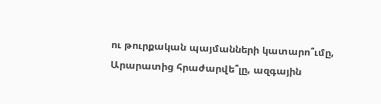ու թուրքական պայմանների կատարո՞ւմը, Արարատից հրաժարվե՞լը, ազգային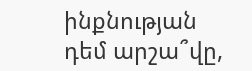ինքնության դեմ արշա՞վը,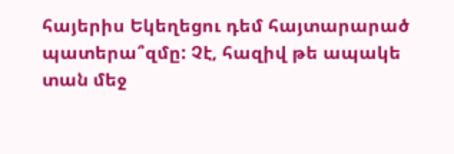հայերիս Եկեղեցու դեմ հայտարարած պատերա՞զմը: Չէ, հազիվ թե ապակե տան մեջ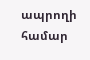ապրողի համար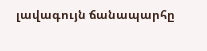լավագույն ճանապարհը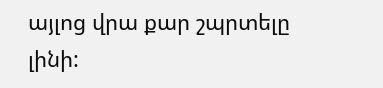այլոց վրա քար շպրտելը լինի: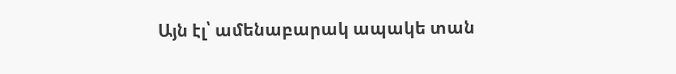Այն էլ՝ ամենաբարակ ապակե տան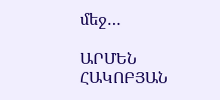մեջ…

ԱՐՄԵՆ ՀԱԿՈԲՅԱՆ